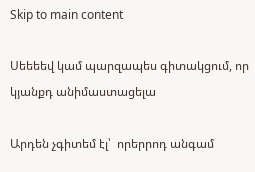Skip to main content

Սեեեեվ կամ պարզապես գիտակցում, որ կյանքդ անիմաստացելա

Արդեն չգիտեմ էլ՝  որերրոդ անգամ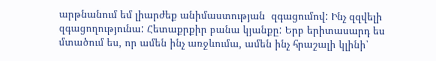արթնանում եմ լիարժեք անիմաստության  զգացումով: Ինչ զզվելի զգացողությունա: Հետաքրքիր բանա կյանքը: Երբ երիտասարդ ես մտածում ես, որ ամեն ինչ առջևումա, ամեն ինչ հրաշալի կլինի՝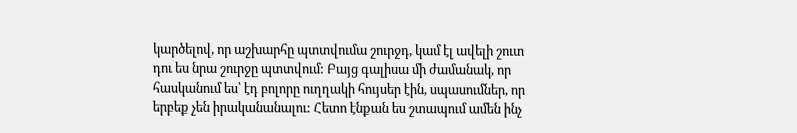կարծելով, որ աշխարհը պտտվումա շուրջդ, կամ էլ ավելի շուտ դու ես նրա շուրջը պտտվում: Բայց գալիսա մի ժամանակ, որ հասկանում ես՝ էդ բոլորը ուղղակի հույսեր էին, սպասումներ, որ երբեք չեն իրականանալու: Հետո էնքան ես շտապում ամեն ինչ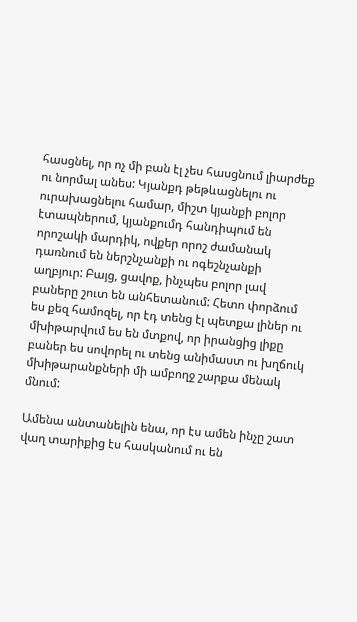հասցնել, որ ոչ մի բան էլ չես հասցնում լիարժեք ու նորմալ անես: Կյանքդ թեթևացնելու ու ուրախացնելու համար, միշտ կյանքի բոլոր էտապներում, կյանքումդ հանդիպում են որոշակի մարդիկ, ովքեր որոշ ժամանակ դառնում են ներշնչանքի ու ոգեշնչանքի աղբյուր: Բայց, ցավոք, ինչպես բոլոր լավ բաները շուտ են անհետանում: Հետո փորձում ես քեզ համոզել, որ էդ տենց էլ պետքա լիներ ու մխիթարվում ես են մտքով, որ իրանցից լիքը բաներ ես սովորել ու տենց անիմաստ ու խղճուկ մխիթարանքների մի ամբողջ շարքա մենակ մնում:

Ամենա անտանելին ենա, որ էս ամեն ինչը շատ վաղ տարիքից էս հասկանում ու են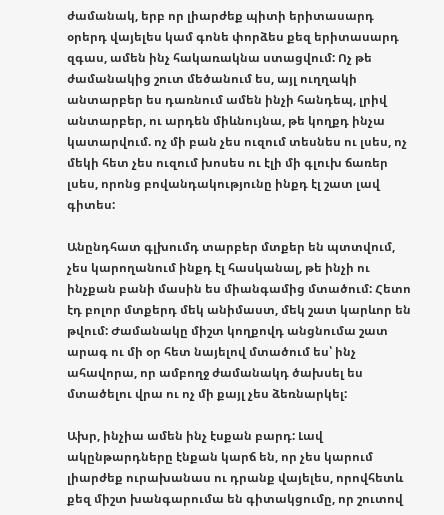ժամանակ, երբ որ լիարժեք պիտի երիտասարդ օրերդ վայելես կամ գոնե փորձես քեզ երիտասարդ զգաս, ամեն ինչ հակառակնա ստացվում: Ոչ թե ժամանակից շուտ մեծանում ես, այլ ուղղակի անտարբեր ես դառնում ամեն ինչի հանդեպ, լրիվ անտարբեր, ու արդեն միևնույնա, թե կողքդ ինչա կատարվում. ոչ մի բան չես ուզում տեսնես ու լսես, ոչ մեկի հետ չես ուզում խոսես ու էլի մի գլուխ ճառեր լսես, որոնց բովանդակությունը ինքդ էլ շատ լավ գիտես:

Անընդհատ գլխումդ տարբեր մտքեր են պտտվում, չես կարողանում ինքդ էլ հասկանալ, թե ինչի ու ինչքան բանի մասին ես միանգամից մտածում: Հետո էդ բոլոր մտքերդ մեկ անիմաստ, մեկ շատ կարևոր են թվում: Ժամանակը միշտ կողքովդ անցնումա շատ արագ ու մի օր հետ նայելով մտածում ես՝ ինչ ահավորա, որ ամբողջ ժամանակդ ծախսել ես մտածելու վրա ու ոչ մի քայլ չես ձեռնարկել:

Ախր, ինչիա ամեն ինչ էսքան բարդ: Լավ ակընթարդները էնքան կարճ են, որ չես կարում լիարժեք ուրախանաս ու դրանք վայելես, որովհետև քեզ միշտ խանգարումա են գիտակցումը, որ շուտով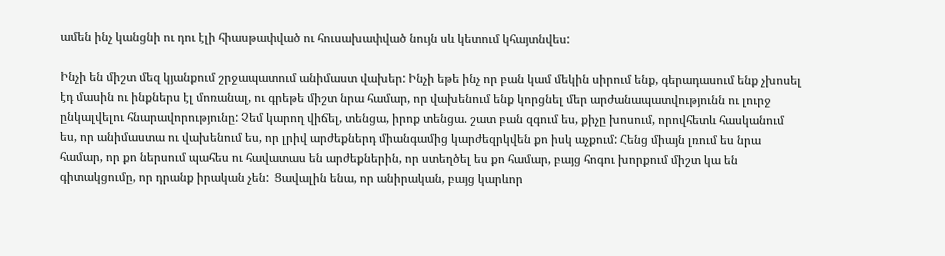ամեն ինչ կանցնի ու դու էլի հիասթափված ու հուսախափված նույն սև կետում կհայտնվես:

Ինչի են միշտ մեզ կյանքում շրջապատում անիմաստ վախեր: Ինչի եթե ինչ որ բան կամ մեկին սիրում ենք, գերադասում ենք չխոսել էդ մասին ու ինքներս էլ մոռանալ, ու գրեթե միշտ նրա համար, որ վախենում ենք կորցնել մեր արժանապատվությունն ու լուրջ ընկալվելու հնարավորությունը: Չեմ կարող վիճել, տենցա, իրոք տենցա. շատ բան զգում ես, քիչը խոսում, որովհետև հասկանում ես, որ անիմաստա ու վախենում ես, որ լրիվ արժեքներդ միանգամից կարժեզրկվեն քո իսկ աչքում: Հենց միայն լռում ես նրա համար, որ քո ներսում պահես ու հավատաս են արժեքներին, որ ստեղծել ես քո համար, բայց հոգու խորքում միշտ կա են գիտակցումը, որ դրանք իրական չեն:  Ցավալին ենա, որ անիրական, բայց կարևոր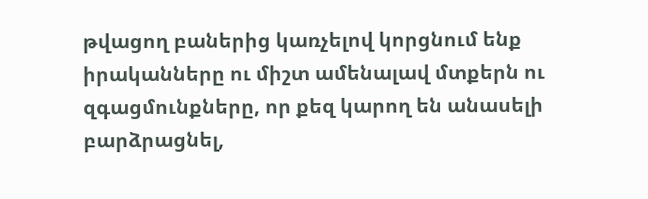թվացող բաներից կառչելով կորցնում ենք իրականները ու միշտ ամենալավ մտքերն ու զգացմունքները, որ քեզ կարող են անասելի բարձրացնել,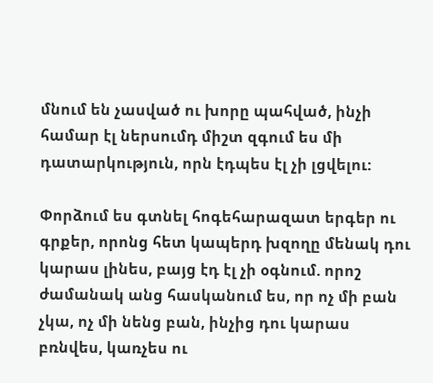մնում են չասված ու խորը պահված, ինչի համար էլ ներսումդ միշտ զգում ես մի դատարկություն, որն էդպես էլ չի լցվելու:

Փորձում ես գտնել հոգեհարազատ երգեր ու գրքեր, որոնց հետ կապերդ խզողը մենակ դու կարաս լինես, բայց էդ էլ չի օգնում. որոշ ժամանակ անց հասկանում ես, որ ոչ մի բան չկա, ոչ մի նենց բան, ինչից դու կարաս բռնվես, կառչես ու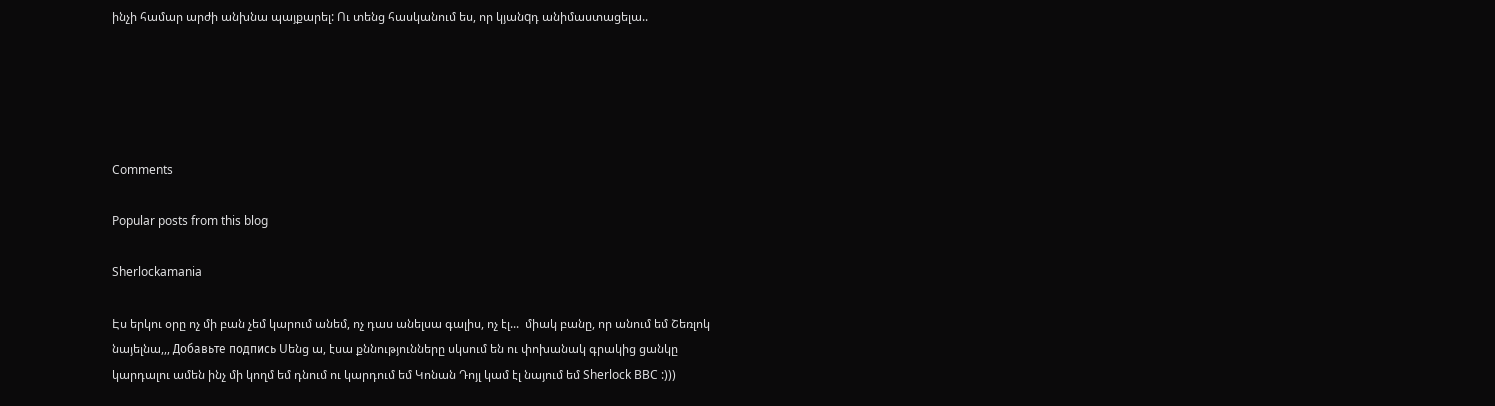ինչի համար արժի անխնա պայքարել: Ու տենց հասկանում ես, որ կյանqդ անիմաստացելա..





Comments

Popular posts from this blog

Sherlockamania

Էս երկու օրը ոչ մի բան չեմ կարում անեմ, ոչ դաս անելսա գալիս, ոչ էլ...  միակ բանը, որ անում եմ Շեռլոկ նայելնա,,, Добавьте подпись Սենց ա, էսա քննությունները սկսում են ու փոխանակ գրակից ցանկը կարդալու ամեն ինչ մի կողմ եմ դնում ու կարդում եմ Կոնան Դոյլ կամ էլ նայում եմ Sherlock BBC :)))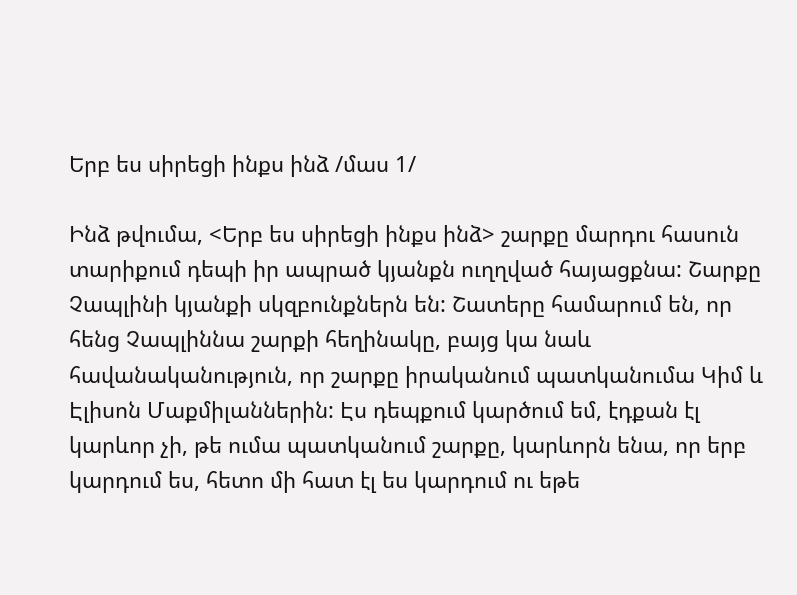Երբ ես սիրեցի ինքս ինձ /մաս 1/

Ինձ թվումա, <Երբ ես սիրեցի ինքս ինձ> շարքը մարդու հասուն տարիքում դեպի իր ապրած կյանքն ուղղված հայացքնա: Շարքը Չապլինի կյանքի սկզբունքներն են: Շատերը համարում են, որ հենց Չապլիննա շարքի հեղինակը, բայց կա նաև հավանականություն, որ շարքը իրականում պատկանումա Կիմ և Էլիսոն Մաքմիլաններին: Էս դեպքում կարծում եմ, էդքան էլ կարևոր չի, թե ումա պատկանում շարքը, կարևորն ենա, որ երբ կարդում ես, հետո մի հատ էլ ես կարդում ու եթե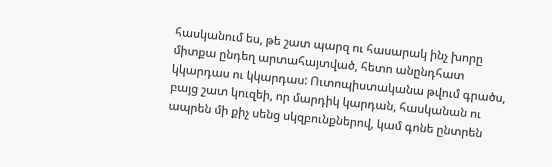հասկանում ես, թե շատ պարզ ու հասարակ ինչ խորը միտքա ընդեղ արտահայտված, հետո անընդհատ կկարդաս ու կկարդաս: Ուտոպիստականա թվում գրածս, բայց շատ կուզեի, որ մարդիկ կարդան, հասկանան ու ապրեն մի քիչ սենց սկզբունքներով, կամ գոնե ընտրեն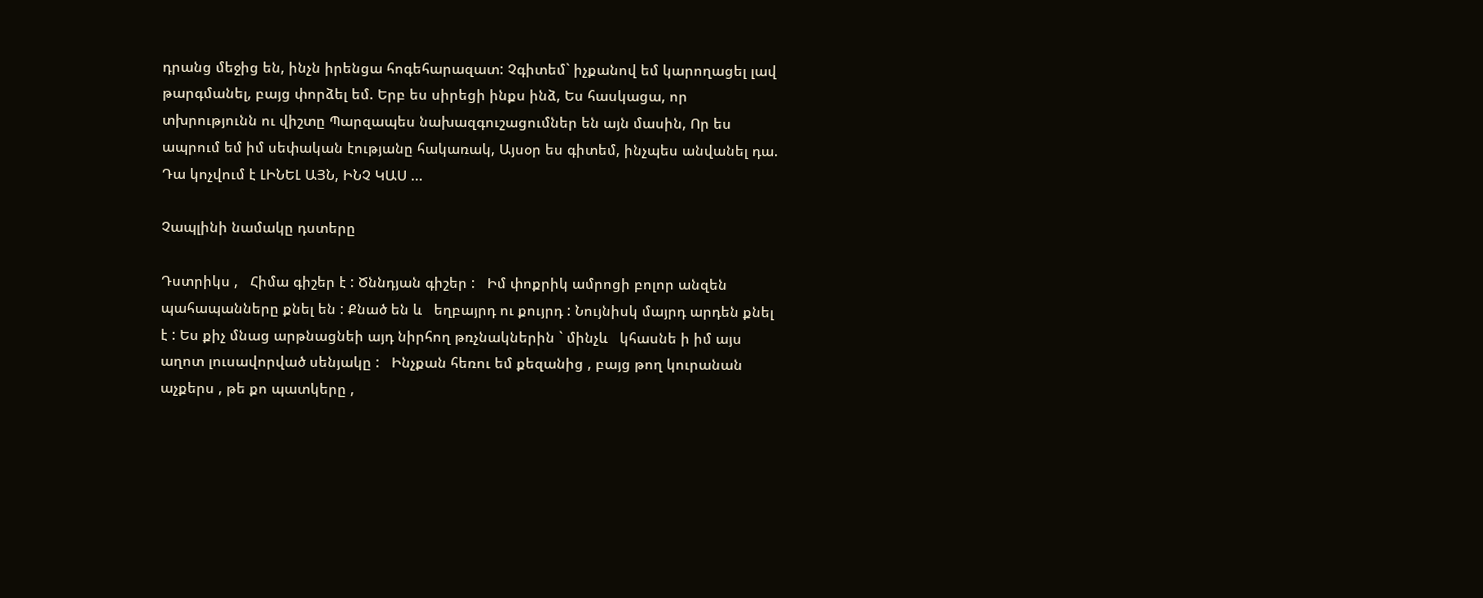դրանց մեջից են, ինչն իրենցա հոգեհարազատ: Չգիտեմ` իչքանով եմ կարողացել լավ թարգմանել, բայց փորձել եմ. Երբ ես սիրեցի ինքս ինձ, Ես հասկացա, որ տխրությունն ու վիշտը Պարզապես նախազգուշացումներ են այն մասին, Որ ես ապրում եմ իմ սեփական էությանը հակառակ, Այսօր ես գիտեմ, ինչպես անվանել դա. Դա կոչվում է ԼԻՆԵԼ ԱՅՆ, ԻՆՉ ԿԱՍ ...

Չապլինի նամակը դստերը

Դստրիկս ,   Հիմա գիշեր է : Ծննդյան գիշեր :   Իմ փոքրիկ ամրոցի բոլոր անզեն   պահապանները քնել են : Քնած են և   եղբայրդ ու քույրդ : Նույնիսկ մայրդ արդեն քնել է : Ես քիչ մնաց արթնացնեի այդ նիրհող թռչնակներին ` մինչև   կհասնե ի իմ այս աղոտ լուսավորված սենյակը :   Ինչքան հեռու եմ քեզանից , բայց թող կուրանան աչքերս , թե քո պատկերը ,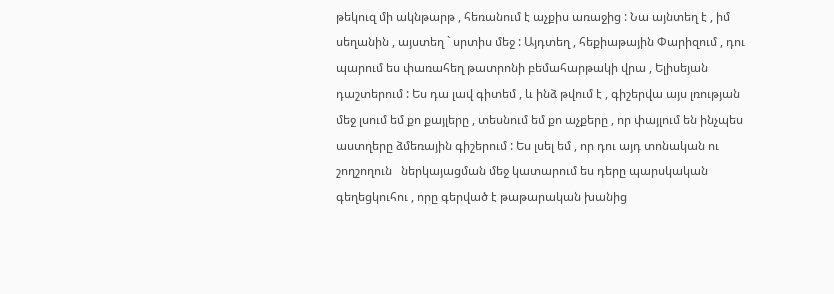թեկուզ մի ակնթարթ , հեռանում է աչքիս առաջից : Նա այնտեղ է , իմ սեղանին , այստեղ ` սրտիս մեջ : Այդտեղ , հեքիաթային Փարիզում , դու պարում ես փառահեղ թատրոնի բեմահարթակի վրա , Ելիսեյան դաշտերում : Ես դա լավ գիտեմ , և ինձ թվում է , գիշերվա այս լռության մեջ լսում եմ քո քայլերը , տեսնում եմ քո աչքերը , որ փայլում են ինչպես աստղերը ձմեռային գիշերում : Ես լսել եմ , որ դու այդ տոնական ու   շողշողուն   ներկայացման մեջ կատարում ես դերը պարսկական գեղեցկուհու , որը գերված է թաթարական խանից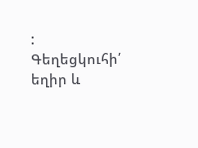: Գեղեցկուհի՛ եղիր և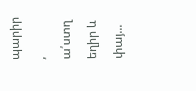պարիր , ա՛ստղ եղիր և փայ...